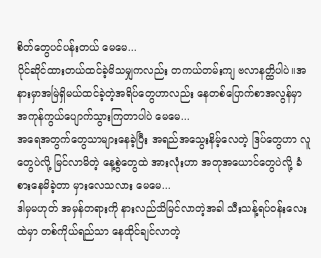စိတ်တွေပင်ပန်းတယ် မေမေ...
ပိုင်ဆိုင်ထားတယ်ထင်ခဲ့မိသမျှကလည်း တကယ်တမ်းကျ ဗလာနတ္ထိပါပဲ။အနားမှာအမြဲရှိမယ်ထင်ခဲ့တဲ့အရိပ်တွေဟာလည်း နေတစ်ပြောက်စာအလွန်မှာ အကုန်ကွယ်ပျောက်သွားကြတာပါပဲ မေမေ...
အရေအတွက်တွေသာများနေခဲ့ပြီး အရည်အသွေးနိမ့်လေတဲ့ ဒြပ်တွေဟာ လူတွေပဲလို့ မြင်လာမိတဲ့ နေ့စွဲတွေထဲ အားလုံးဟာ အတုအယောင်တွေပဲလို့ ခံစားနေမိခဲ့တာ မှားလေသလား မေမေ...
ဒါမှမဟုတ် အမှန်တရားကို နားလည်သိမြင်လာတဲ့အခါ သီးသန့်ရပ်ဝန်းလေးထဲမှာ တစ်ကိုယ်ရည်သာ နေထိုင်ချင်လာတဲ့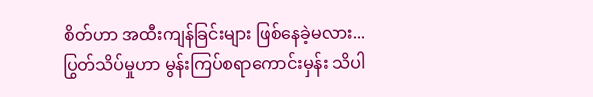စိတ်ဟာ အထီးကျန်ခြင်းများ ဖြစ်နေခဲ့မလား...
ပြွတ်သိပ်မှုဟာ မွန်းကြပ်စရာကောင်းမှန်း သိပါ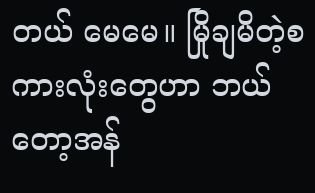တယ် မေမေ။ မြိုချမိတဲ့စကားလုံးတွေဟာ ဘယ်တော့အန်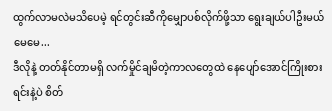ထွက်လာမလဲမသိပေမဲ့ ရင်တွင်းဆီကိုမျှောပစ်လိုက်ဖို့သာ ရွေးချယ်ပါဦးမယ် မေမေ...
ဒီလိုနဲ့ တတ်နိုင်တာမရှိ လက်မှိုင်ချမိတဲ့ကာလတွေထဲ နေပျော်အောင်ကြိုးစားရင်းနဲ့ပဲ စိတ်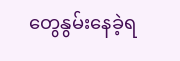တွေနွမ်းနေခဲ့ရ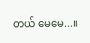တယ် မေမေ...။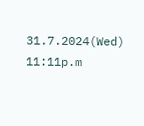31.7.2024(Wed)
11:11p.m